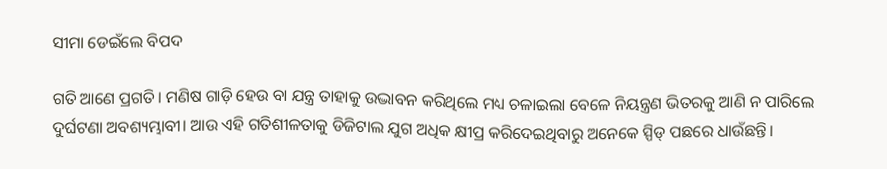ସୀମା ଡେଇଁଲେ ବିପଦ

ଗତି ଆଣେ ପ୍ରଗତି। ମଣିଷ ଗାଡ଼ି ହେଉ ବା ଯନ୍ତ୍ର ତାହାକୁ ଉଦ୍ଭାବନ କରିଥିଲେ ମଧ୍ୟ ଚଳାଇଲା ବେଳେ ନିୟନ୍ତ୍ରଣ ଭିତରକୁ ଆଣି ନ ପାରିଲେ ଦୁର୍ଘଟଣା ଅବଶ୍ୟମ୍ଭାବୀ। ଆଉ ଏହି ଗତିଶୀଳତାକୁ ଡିଜିଟାଲ ଯୁଗ ଅଧିକ କ୍ଷୀପ୍ର କରିଦେଇଥିବାରୁ ଅନେକେ ସ୍ପିଡ୍‌ ପଛରେ ଧାଉଁଛନ୍ତି।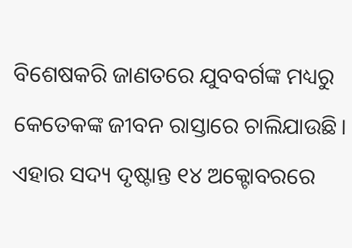ବିଶେଷକରି ଜାଣତରେ ଯୁବବର୍ଗଙ୍କ ମଧ୍ୟରୁ କେତେକଙ୍କ ଜୀବନ ରାସ୍ତାରେ ଚାଲିଯାଉଛି। ଏହାର ସଦ୍ୟ ଦୃଷ୍ଟାନ୍ତ ୧୪ ଅକ୍ଟୋବରରେ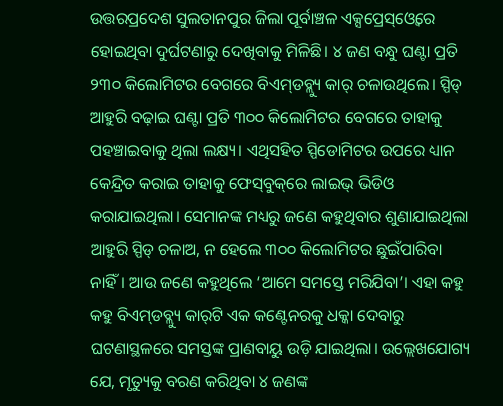ଉତ୍ତରପ୍ରଦେଶ ସୁଲତାନପୁର ଜିଲା ପୂର୍ବାଞ୍ଚଳ ଏକ୍ସପ୍ରେସ୍‌ଓ୍ବେରେ ହୋଇଥିବା ଦୁର୍ଘଟଣାରୁ ଦେଖିବାକୁ ମିଳିଛି। ୪ ଜଣ ବନ୍ଧୁ ଘଣ୍ଟା ପ୍ରତି ୨୩୦ କିଲୋମିଟର ବେଗରେ ବିଏମ୍‌ଡବ୍ଲ୍ୟୁ କାର୍‌ ଚଳାଉଥିଲେ। ସ୍ପିଡ୍‌ ଆହୁରି ବଢ଼ାଇ ଘଣ୍ଟା ପ୍ରତି ୩୦୦ କିଲୋମିଟର ବେଗରେ ତାହାକୁ ପହଞ୍ଚାଇବାକୁ ଥିଲା ଲକ୍ଷ୍ୟ। ଏଥିସହିତ ସ୍ପିଡୋମିଟର ଉପରେ ଧ୍ୟାନ କେନ୍ଦ୍ରିତ କରାଇ ତାହାକୁ ଫେସ୍‌ବୁକ୍‌ରେ ଲାଇଭ୍‌ ଭିଡିଓ କରାଯାଇଥିଲା। ସେମାନଙ୍କ ମଧ୍ୟରୁ ଜଣେ କହୁଥିବାର ଶୁଣାଯାଇଥିଲା ଆହୁରି ସ୍ପିଡ୍‌ ଚଳାଅ, ନ ହେଲେ ୩୦୦ କିଲୋମିଟର ଛୁଇଁପାରିବା ନାହିଁ। ଆଉ ଜଣେ କହୁଥିଲେ ‘ଆମେ ସମସ୍ତେ ମରିଯିବା’। ଏହା କହୁ କହୁ ବିଏମ୍‌ଡବ୍ଲ୍ୟୁ କାର୍‌ଟି ଏକ କଣ୍ଟେନରକୁ ଧକ୍କା ଦେବାରୁ ଘଟଣାସ୍ଥଳରେ ସମସ୍ତଙ୍କ ପ୍ରାଣବାୟୁ ଉଡ଼ି ଯାଇଥିଲା। ଉଲ୍ଲେଖଯୋଗ୍ୟ ଯେ, ମୃତ୍ୟୁକୁ ବରଣ କରିଥିବା ୪ ଜଣଙ୍କ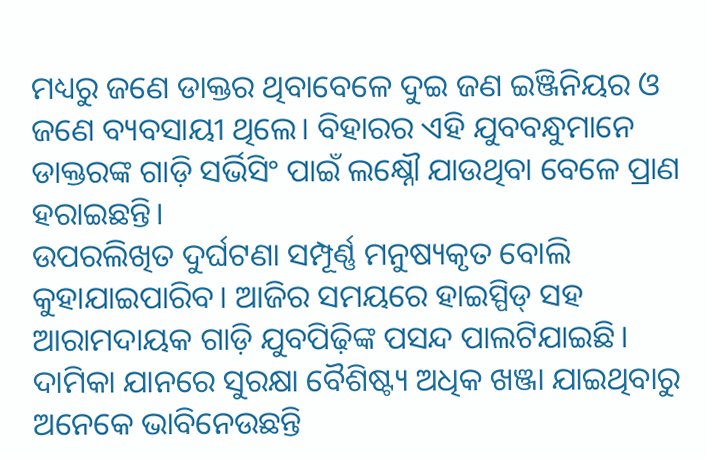ମଧ୍ୟରୁ ଜଣେ ଡାକ୍ତର ଥିବାବେଳେ ଦୁଇ ଜଣ ଇଞ୍ଜିନିୟର ଓ ଜଣେ ବ୍ୟବସାୟୀ ଥିଲେ। ବିହାରର ଏହି ଯୁବବନ୍ଧୁମାନେ ଡାକ୍ତରଙ୍କ ଗାଡ଼ି ସର୍ଭିସିଂ ପାଇଁ ଲକ୍ଷ୍ନୌ ଯାଉଥିବା ବେଳେ ପ୍ରାଣ ହରାଇଛନ୍ତି।
ଉପରଲିଖିତ ଦୁର୍ଘଟଣା ସମ୍ପୂର୍ଣ୍ଣ ମନୁଷ୍ୟକୃତ ବୋଲି କୁହାଯାଇପାରିବ। ଆଜିର ସମୟରେ ହାଇସ୍ପିଡ୍‌ ସହ ଆରାମଦାୟକ ଗାଡ଼ି ଯୁବପିଢ଼ିଙ୍କ ପସନ୍ଦ ପାଲଟିଯାଇଛି। ଦାମିକା ଯାନରେ ସୁରକ୍ଷା ବୈଶିଷ୍ଟ୍ୟ ଅଧିକ ଖଞ୍ଜା ଯାଇଥିବାରୁ ଅନେକେ ଭାବିନେଉଛନ୍ତି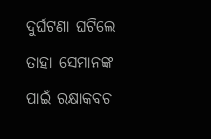ଦୁର୍ଘଟଣା ଘଟିଲେ ତାହା ସେମାନଙ୍କ ପାଇଁ ରକ୍ଷାକବଚ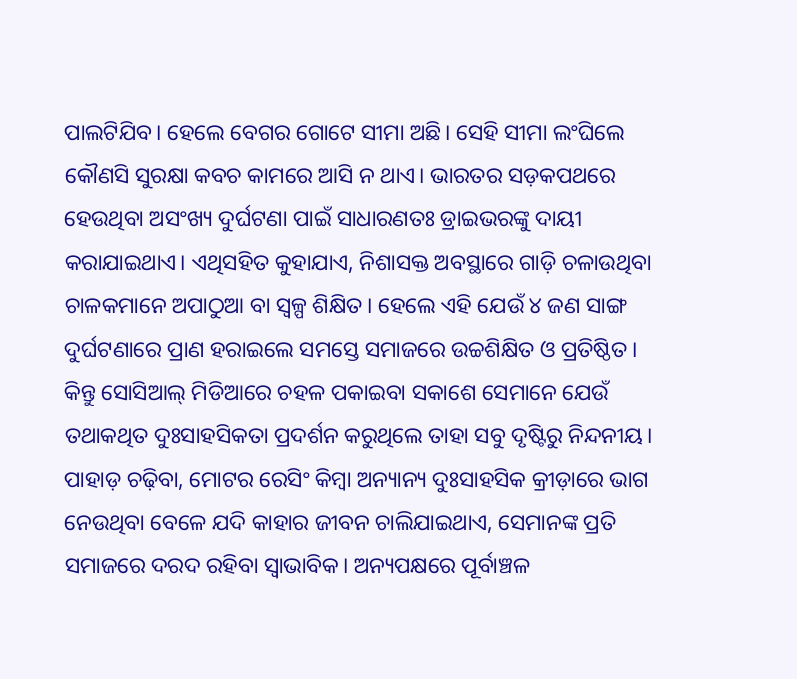ପାଲଟିଯିବ। ହେଲେ ବେଗର ଗୋଟେ ସୀମା ଅଛି। ସେହି ସୀମା ଲଂଘିଲେ କୌଣସି ସୁରକ୍ଷା କବଚ କାମରେ ଆସି ନ ଥାଏ। ଭାରତର ସଡ଼କପଥରେ ହେଉଥିବା ଅସଂଖ୍ୟ ଦୁର୍ଘଟଣା ପାଇଁ ସାଧାରଣତଃ ଡ୍ରାଇଭରଙ୍କୁ ଦାୟୀ କରାଯାଇଥାଏ। ଏଥିସହିତ କୁହାଯାଏ, ନିଶାସକ୍ତ ଅବସ୍ଥାରେ ଗାଡ଼ି ଚଳାଉଥିବା ଚାଳକମାନେ ଅପାଠୁଆ ବା ସ୍ବଳ୍ପ ଶିକ୍ଷିତ। ହେଲେ ଏହି ଯେଉଁ ୪ ଜଣ ସାଙ୍ଗ ଦୁର୍ଘଟଣାରେ ପ୍ରାଣ ହରାଇଲେ ସମସ୍ତେ ସମାଜରେ ଉଚ୍ଚଶିକ୍ଷିତ ଓ ପ୍ରତିଷ୍ଠିତ। କିନ୍ତୁ ସୋସିଆଲ୍‌ ମିଡିଆରେ ଚହଳ ପକାଇବା ସକାଶେ ସେମାନେ ଯେଉଁ ତଥାକଥିତ ଦୁଃସାହସିକତା ପ୍ରଦର୍ଶନ କରୁଥିଲେ ତାହା ସବୁ ଦୃଷ୍ଟିରୁ ନିନ୍ଦନୀୟ। ପାହାଡ଼ ଚଢ଼ିବା, ମୋଟର ରେସିଂ କିମ୍ବା ଅନ୍ୟାନ୍ୟ ଦୁଃସାହସିକ କ୍ରୀଡ଼ାରେ ଭାଗ ନେଉଥିବା ବେଳେ ଯଦି କାହାର ଜୀବନ ଚାଲିଯାଇଥାଏ, ସେମାନଙ୍କ ପ୍ରତି ସମାଜରେ ଦରଦ ରହିବା ସ୍ବାଭାବିକ। ଅନ୍ୟପକ୍ଷରେ ପୂର୍ବାଞ୍ଚଳ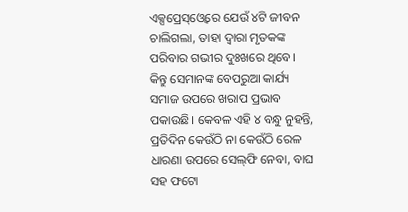ଏକ୍ସପ୍ରେସ୍‌ଓ୍ବେରେ ଯେଉଁ ୪ଟି ଜୀବନ ଚାଲିଗଲା, ତାହା ଦ୍ୱାରା ମୃତକଙ୍କ ପରିବାର ଗଭୀର ଦୁଃଖରେ ଥିବେ। କିନ୍ତୁ ସେମାନଙ୍କ ବେପରୁଆ କାର୍ଯ୍ୟ ସମାଜ ଉପରେ ଖରାପ ପ୍ରଭାବ ପକାଉଛି। କେବଳ ଏହି ୪ ବନ୍ଧୁ ନୁହନ୍ତି, ପ୍ରତିଦିନ କେଉଁଠି ନା କେଉଁଠି ରେଳ ଧାରଣା ଉପରେ ସେଲ୍‌ଫି ନେବା, ବାଘ ସହ ଫଟୋ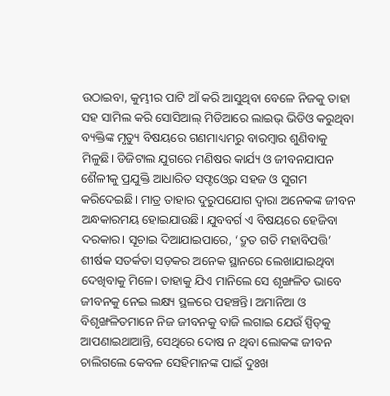ଉଠାଇବା, କୁମ୍ଭୀର ପାଟି ଆଁ କରି ଆସୁଥିବା ବେଳେ ନିଜକୁ ତାହା ସହ ସାମିଲ କରି ସୋସିଆଲ୍‌ ମିଡିଆରେ ଲାଇଭ୍‌ ଭିଡିଓ କରୁଥିବା ବ୍ୟକ୍ତିଙ୍କ ମୃତ୍ୟୁ ବିଷୟରେ ଗଣମାଧ୍ୟମରୁ ବାରମ୍ବାର ଶୁଣିବାକୁ ମିଳୁଛି। ଡିଜିଟାଲ ଯୁଗରେ ମଣିଷର କାର୍ଯ୍ୟ ଓ ଜୀବନଯାପନ ଶୈଳୀକୁ ପ୍ରଯୁକ୍ତି ଆଧାରିତ ସଫ୍ଟଓ୍ବେର ସହଜ ଓ ସୁଗମ କରିଦେଇଛି। ମାତ୍ର ତାହାର ଦୁରୁପଯୋଗ ଦ୍ୱାରା ଅନେକଙ୍କ ଜୀବନ ଅନ୍ଧକାରମୟ ହୋଇଯାଉଛି। ଯୁବବର୍ଗ ଏ ବିଷୟରେ ହେଜିବା ଦରକାର। ସୂଚାଇ ଦିଆଯାଇପାରେ, ‘ଦ୍ରୁତ ଗତି ମହାବିପତ୍ତି’ ଶୀର୍ଷକ ସତର୍କତା ସଡ଼କର ଅନେକ ସ୍ଥାନରେ ଲେଖାଯାଇଥିବା ଦେଖିବାକୁ ମିଳେ। ତାହାକୁ ଯିଏ ମାନିଲେ ସେ ଶୃଙ୍ଖଳିତ ଭାବେ ଜୀବନକୁ ନେଇ ଲକ୍ଷ୍ୟ ସ୍ଥଳରେ ପହଞ୍ଚନ୍ତି। ଅମାନିଆ ଓ ବିଶୃଙ୍ଖଳିତମାନେ ନିଜ ଜୀବନକୁ ବାଜି ଲଗାଇ ଯେଉଁ ସ୍ପିଡ୍‌କୁ ଆପଣାଇଥାଆନ୍ତି, ସେଥିରେ ଦୋଷ ନ ଥିବା ଲୋକଙ୍କ ଜୀବନ ଚାଲିଗଲେ କେବଳ ସେହିମାନଙ୍କ ପାଇଁ ଦୁଃଖ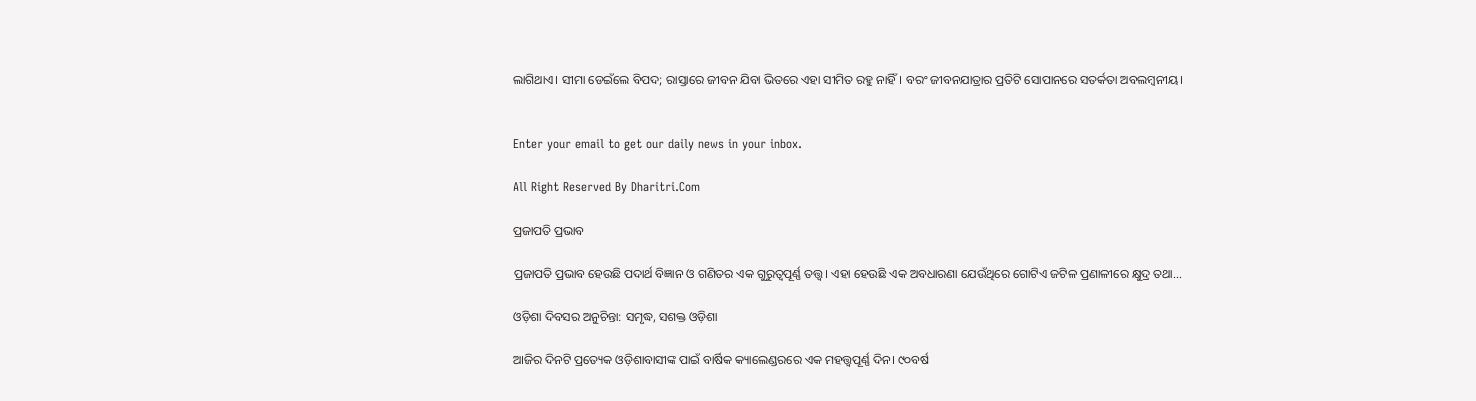ଲାଗିଥାଏ। ସୀମା ଡେଇଁଲେ ବିପଦ; ରାସ୍ତାରେ ଜୀବନ ଯିବା ଭିତରେ ଏହା ସୀମିତ ରହୁ ନାହିଁ। ବରଂ ଜୀବନଯାତ୍ରାର ପ୍ରତିଟି ସୋପାନରେ ସତର୍କତା ଅବଲମ୍ବନୀୟ।


Enter your email to get our daily news in your inbox.

All Right Reserved By Dharitri.Com

ପ୍ରଜାପତି ପ୍ରଭାବ

ପ୍ରଜାପତି ପ୍ରଭାବ ହେଉଛି ପଦାର୍ଥ ବିଜ୍ଞାନ ଓ ଗଣିତର ଏକ ଗୁରୁତ୍ୱପୂର୍ଣ୍ଣ ତତ୍ତ୍ୱ। ଏହା ହେଉଛି ଏକ ଅବଧାରଣା ଯେଉଁଥିରେ ଗୋଟିଏ ଜଟିଳ ପ୍ରଣାଳୀରେ କ୍ଷୁଦ୍ର ତଥା…

ଓଡ଼ିଶା ଦିବସର ଅନୁଚିନ୍ତା: ସମୃଦ୍ଧ, ସଶକ୍ତ ଓଡ଼ିଶା

ଆଜିର ଦିନଟି ପ୍ରତ୍ୟେକ ଓଡ଼ିଶାବାସୀଙ୍କ ପାଇଁ ବାର୍ଷିକ କ୍ୟାଲେଣ୍ଡରରେ ଏକ ମହତ୍ତ୍ୱପୂର୍ଣ୍ଣ ଦିନ। ୯୦ବର୍ଷ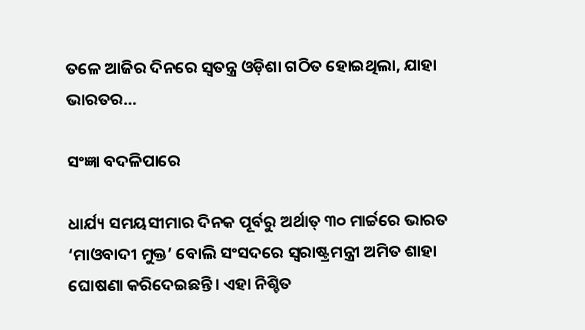ତଳେ ଆଜିର ଦିନରେ ସ୍ବତନ୍ତ୍ର ଓଡ଼ିଶା ଗଠିତ ହୋଇଥିଲା, ଯାହା ଭାରତର…

ସଂଜ୍ଞା ବଦଳିପାରେ

ଧାର୍ଯ୍ୟ ସମୟସୀମାର ଦିନକ ପୂର୍ବରୁ ଅର୍ଥାତ୍‌ ୩୦ ମାର୍ଚ୍ଚରେ ଭାରତ ‘ମାଓବାଦୀ ମୁକ୍ତ’ ବୋଲି ସଂସଦରେ ସ୍ବରାଷ୍ଟ୍ରମନ୍ତ୍ରୀ ଅମିତ ଶାହା ଘୋଷଣା କରିଦେଇଛନ୍ତି। ଏହା ନିଶ୍ଚିତ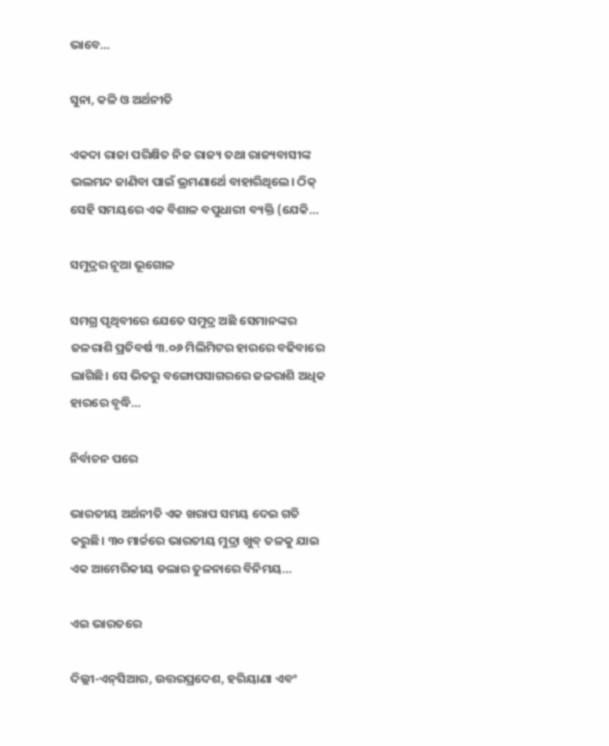ଭାବେ…

ସୁନା, କଳି ଓ ଅର୍ଥନୀତି

ଏକଦା ରାଜା ପରିକ୍ଷିତ ନିଜ ରାଜ୍ୟ ତଥା ରାଜ୍ୟବାସୀଙ୍କ ଭଲମନ୍ଦ ଜାଣିବା ପାଇଁ ଭ୍ରମଣାର୍ଥେ ବାହାରିଥିଲେ। ଠିକ୍‌ ସେହି ସମୟରେ ଏକ ବିଶାଳ ବପୁଧାରୀ ବ୍ୟକ୍ତି (ଯେକି…

ସମୁଦ୍ରର ନୂଆ ଭୂଗୋଳ

ସମଗ୍ର ପୃଥିବୀରେ ଯେତେ ସମୁଦ୍ର ଅଛି ସେମାନଙ୍କର ଜଳରାଶି ପ୍ରତିବର୍ଷ ୩.୦୬ ମିଲିମିଟର ହାରରେ ବଢିବାରେ ଲାଗିଛି। ସେ ଭିତରୁ ବଙ୍ଗୋପସାଗରରେ ଜଳରାଶି ଅଧିକ ହାରରେ ବୃଦ୍ଧି…

ନିର୍ବାଚନ ପରେ

ଭାରତୀୟ ଅର୍ଥନୀତି ଏକ ଖରାପ ସମୟ ଦେଇ ଗତି କରୁଛି। ୩୦ ମାର୍ଚ୍ଚରେ ଭାରତୀୟ ମୁଦ୍ରା ଖୁବ୍‌ ତଳକୁ ଯାଇ ଏକ ଆମେରିକୀୟ ଡଲାର ତୁଳନାରେ ବିନିମୟ…

ଏଇ ଭାରତରେ

ଦିଲ୍ଲୀ-ଏନ୍‌ସିଆର, ଉତ୍ତରପ୍ରଦେଶ, ହରିୟାଣା ଏବଂ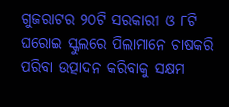ଗୁଜରାଟର ୨୦ଟି ସରକାରୀ ଓ ୮ଟି ଘରୋଇ ସ୍କୁଲରେ ପିଲାମାନେ ଚାଷକରି ପରିବା ଉତ୍ପାଦନ କରିବାକୁ ସକ୍ଷମ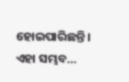ହୋଇପାରିଛନ୍ତି। ଏହା ସମ୍ଭବ…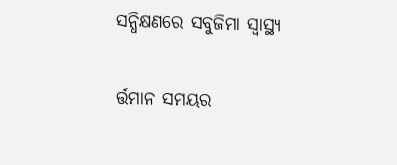ସନ୍ଧିକ୍ଷଣରେ ସବୁଜିମା ସ୍ବାସ୍ଥ୍ୟ

ର୍ତ୍ତମାନ ସମୟର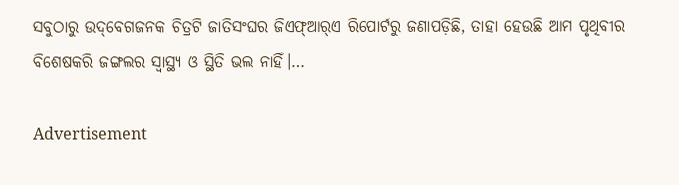ସବୁଠାରୁ ଉଦ୍‌ବେଗଜନକ ଚିତ୍ରଟି ଜାତିସଂଘର ଜିଏଫ୍‌ଆର୍‌ଏ ରିପୋର୍ଟରୁ ଜଣାପଡ଼ିଛି, ତାହା ହେଉଛି ଆମ ପୃଥିବୀର ବିଶେଷକରି ଜଙ୍ଗଲର ସ୍ବାସ୍ଥ୍ୟ ଓ ସ୍ଥିତି ଭଲ ନାହିଁ।…

Advertisement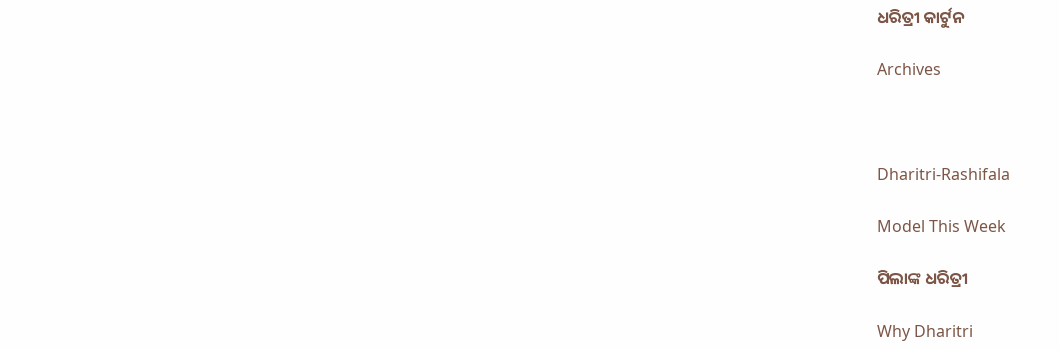ଧରିତ୍ରୀ କାର୍ଟୁନ

Archives



Dharitri-Rashifala

Model This Week

ପିଲାଙ୍କ ଧରିତ୍ରୀ

Why Dharitri